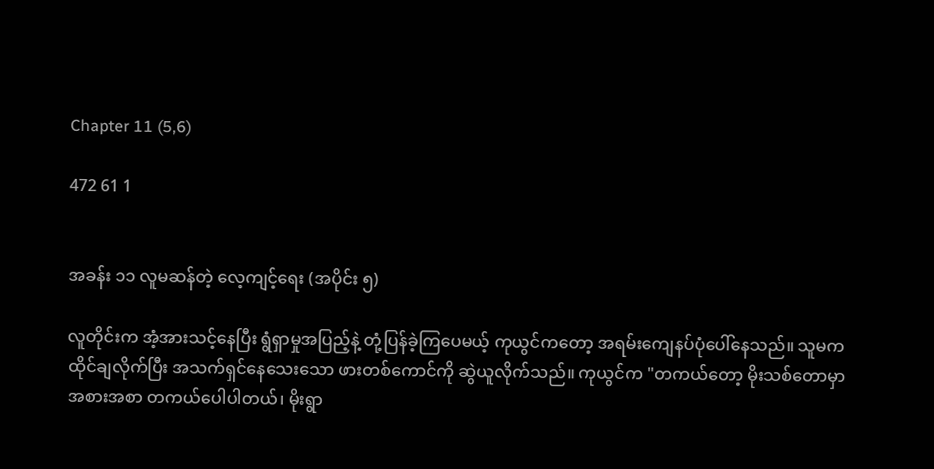Chapter 11 (5,6)

472 61 1


အခန်း ၁၁ လူမဆန်တဲ့ လေ့ကျင့်ရေး (အပိုင်း ၅)

လူတိုင်းက အံ့အားသင့်နေပြီး ရွံရှာမှုအပြည့်နဲ့ တုံ့ပြန်ခဲ့ကြပေမယ့် ကုယွင်ကတော့ အရမ်းကျေနပ်ပုံပေါ်နေသည်။ သူမက ထိုင်ချလိုက်ပြီး အသက်ရှင်နေသေးသော ဖားတစ်ကောင်ကို ဆွဲယူလိုက်သည်။ ကုယွင်က "တကယ်တော့ မိုးသစ်တောမှာ အစားအစာ တကယ်ပေါပါတယ်၊ မိုးရွာ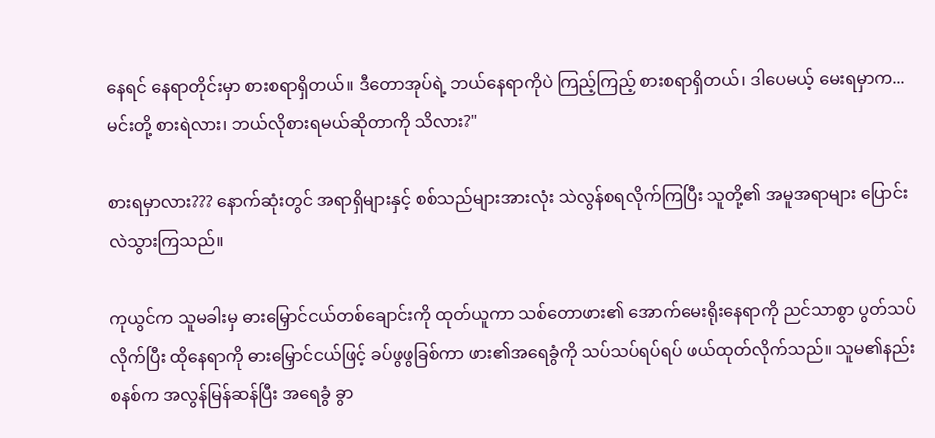နေရင် နေရာတိုင်းမှာ စားစရာရှိတယ်။ ဒီတောအုပ်ရဲ့ ဘယ်နေရာကိုပဲ ကြည့်ကြည့် စားစရာရှိတယ်၊ ဒါပေမယ့် မေးရမှာက... မင်းတို့ စားရဲလား၊ ဘယ်လိုစားရမယ်ဆိုတာကို သိလား?"

စားရမှာလား??? နောက်ဆုံးတွင် အရာရှိများနှင့် စစ်သည်များအားလုံး သဲလွန်စရလိုက်ကြပြီး သူတို့၏ အမူအရာများ ပြောင်းလဲသွားကြသည်။

ကုယွင်က သူမခါးမှ ဓားမြှောင်ငယ်တစ်ချောင်းကို ထုတ်ယူကာ သစ်တောဖား၏ အောက်မေးရိုးနေရာကို ညင်သာစွာ ပွတ်သပ်လိုက်ပြီး ထိုနေရာကို ဓားမြှောင်ငယ်ဖြင့် ခပ်ဖွဖွခြစ်ကာ ဖား၏အရေခွံကို သပ်သပ်ရပ်ရပ် ဖယ်ထုတ်လိုက်သည်။ သူမ၏နည်းစနစ်က အလွန်မြန်ဆန်ပြီး အရေခွံ ခွာ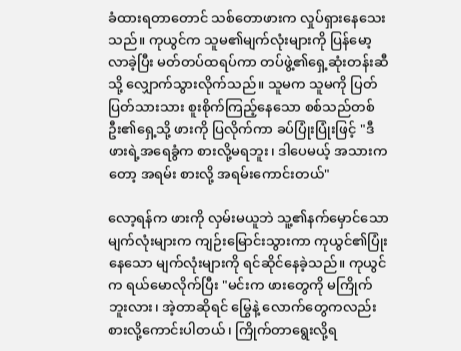ခံထားရတာတောင် သစ်တောဖားက လှုပ်ရှားနေသေးသည်။ ကုယွင်က သူမ၏မျက်လုံးများကို ပြန်မော့လာခဲ့ပြီး မတ်တပ်ထရပ်ကာ တပ်ဖွဲ့၏ရှေ့ဆုံးတန်းဆီသို့ လျှောက်သွားလိုက်သည်။ သူမက သူမကို ပြတ်ပြတ်သားသား စူးစိုက်ကြည့်နေသော စစ်သည်တစ်ဦး၏ရှေ့သို့ ဖားကို ပြလိုက်ကာ ခပ်ပြုံးပြုံးဖြင့် "ဒီဖားရဲ့အရေခွံက စားလို့မရဘူး၊ ဒါပေမယ့် အသားကတော့ အရမ်း စားလို့ အရမ်းကောင်းတယ်"

လော့ရန်က ဖားကို လှမ်းမယူဘဲ သူ့၏နက်မှောင်သော မျက်လုံးများက ကျဉ်းမြောင်းသွားကာ ကုယွင်၏ပြုံးနေသော မျက်လုံးများကို ရင်ဆိုင်နေခဲ့သည်။ ကုယွင်က ရယ်မောလိုက်ပြီး "မင်းက ဖားတွေကို မကြိုက်ဘူးလား၊ အဲ့တာဆိုရင် မြွေနဲ့ လောက်တွေကလည်း စားလို့ကောင်းပါတယ်၊ ကြိုက်တာရွေးလို့ရ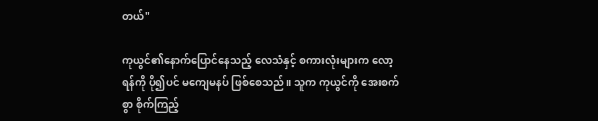တယ်"

ကုယွင်၏နောက်ပြောင်နေသည့် လေသံနှင့် စကားလုံးများက လော့ရန်ကို ပို၍ပင် မကျေမနပ် ဖြစ်စေသည်။ သူက ကုယွင်ကို အေးစက်စွာ စိုက်ကြည့်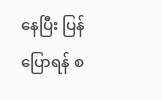နေပြီး ပြန်ပြောရန် စ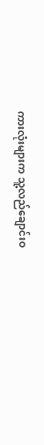ကားလုံးများက သူ့လည်ချောင်းဝ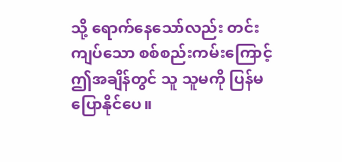သို့ ရောက်နေသော်လည်း တင်းကျပ်သော စစ်စည်းကမ်းကြောင့် ဤအချိန်တွင် သူ သူမကို ပြန်မပြောနိုင်ပေ။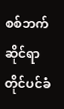စစ်ဘက်ဆိုင်ရာတိုင်ပင်ခံ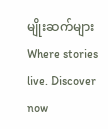မျိုးဆက်များWhere stories live. Discover now